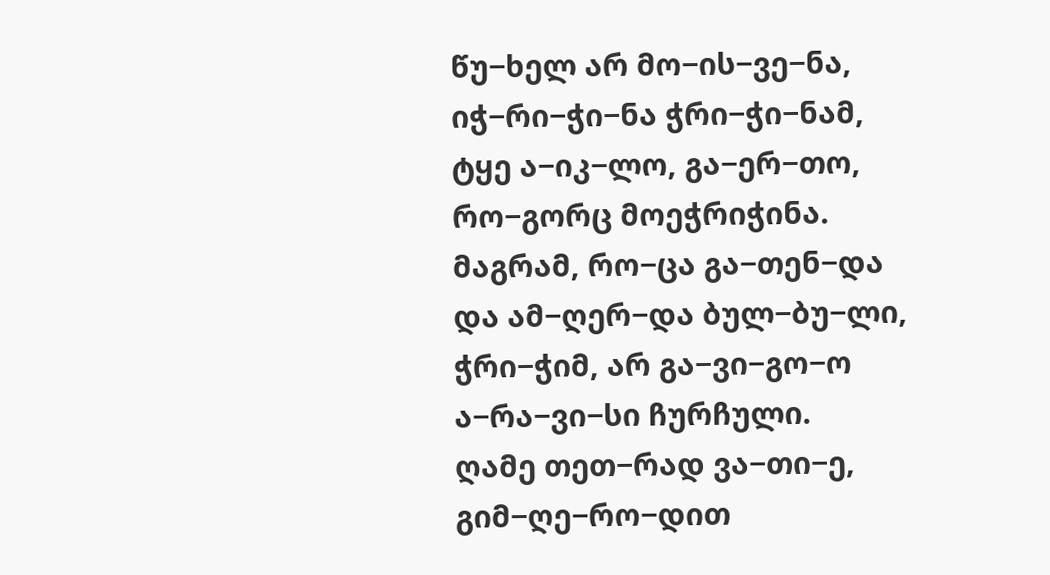წუ−ხელ არ მო−ის−ვე−ნა,
იჭ−რი−ჭი−ნა ჭრი−ჭი−ნამ,
ტყე ა−იკ−ლო, გა−ერ−თო,
რო−გორც მოეჭრიჭინა.
მაგრამ, რო−ცა გა−თენ−და
და ამ−ღერ−და ბულ−ბუ−ლი,
ჭრი−ჭიმ, არ გა−ვი−გო−ო
ა−რა−ვი−სი ჩურჩული.
ღამე თეთ−რად ვა−თი−ე,
გიმ−ღე−რო−დით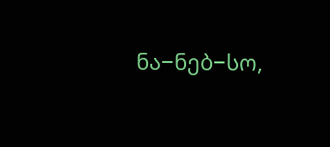ნა−ნებ−სო,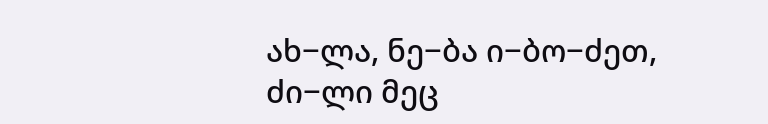ახ−ლა, ნე−ბა ი−ბო−ძეთ,
ძი−ლი მეც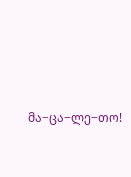მა−ცა−ლე−თო!